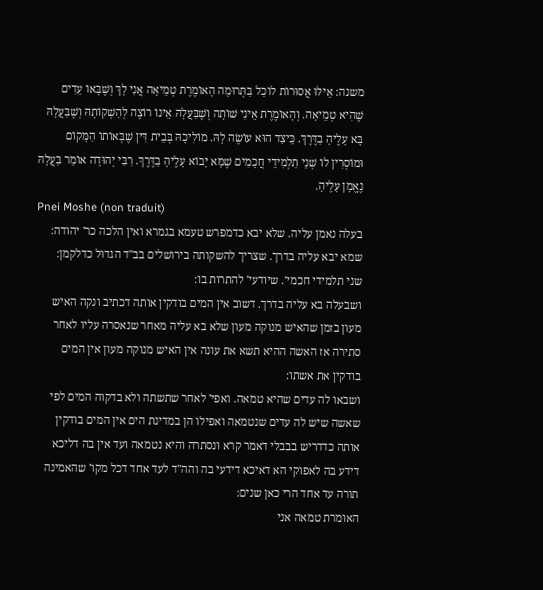משנה: אֵילּוּ אֲסוּרוֹת לוֹכַל בַּתְּרוּמָה הָאוֹמֶרֶת טְמֵיאָה אֲנִי לָךְ וְשֶׁבָּאוֹ עֵדִים שֶׁהִיא טְמֵיאָה. וְהָאוֹמֶרֶת אֵינִי שׁוֹתָה וְשֶׁבַּעֲלָהּ אֵינוֹ רוֹצֶה לְהַשְׁקוֹתָהּ וְשֶׁבַּעֲלָהּ בָּא עָלֶיהָ בַדֶּרֶךְ. כֵּיצַד הוּא עוֹשֶׂה לָהּ. מוֹלִיכָהּ בְּבֵית דִּין שֶׁבְּאוֹתוֹ הַמָּקוֹם וּמוֹסְרִין לוֹ שְׁנֵי תַלְמִידֵי חֲכָמִים שֶׁמָּא יָבוֹא עָלֶיהָ בַדֶּרֶךְ. רִבִּי יְהוּדָה אוֹמֵר בַּעֲלָהּ נֶאֱמָן עָלֶיהָ.
Pnei Moshe (non traduit)
בעלה נאמן עליה. שלא יבא כדמפרש טעמא בגמרא ואין הלכה כר' יהודה:
שמא יבא עליה בדרך. שצריך להשקותה בירושלים בב''ד הגדול כדלקמן:
שני תלמידי חכמי'. שיודעי' להתרות בו:
ושבעלה בא עליה בדרך. דשוב אין המים בודקין אותה דכתיב ונקה האיש מעון בזמן שהאיש מנוקה מעון שלא בא עליה מאחר שנאסרה עליו לאחר סתירה אז האשה ההיא תשא את עונה אין האיש מנוקה מעון אין המים בודקין את אשתו:
ושבאו לה עדים שהיא טמאה. ואפי' לאחר שתשתה ולא בדקוה המים לפי שאשה שיש לה עדים שנטמאה ואפילו הן במדינת הים אין המים בודקין אותה כדדריש בבבלי דאמר קרא ונסתרה והיא נטמאה ועד אין בה דליכא דידע בה לאפוקי הא דאיכא דידעי בה והה''ד לעד אחד דכל מקו' שהאמינה תורה עד אחד הרי כאן שנים:
האומרת טמאה אני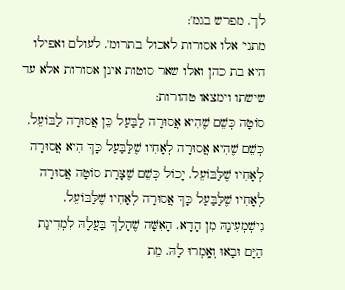לך. מפרש בגמ':
מתני' אלו אסורות לאכול בתרומ'. לעולם ואפילו היא בת כהן ואלו שאר סוטות אינן אסורות אלא עד שישתו וימצאו טהורות:
סוֹטָה כְּשֵׁם שֶׁהִיא אֲסוּרָה לַבַּעַל כֵּן אֲסוּרָה לַבּוֹעֵל. כְּשֵׁם שֶׁהִיא אֲסוּרָה לְאָחִיו שֶׁלַּבַּעַל כָּךְ הִיא אֲסוּרָה לְאָחִיו שֶׁלַּבּוֹעֵל. יָכוֹל כְּשֵׁם שֶׁצָּרַת סוֹטָה אֲסוּרָה לְאָחִיו שֶׁלַּבַּעַל כָּךְ אֲסוּרָה לְאָחִיו שֶׁלַּבּוֹעֵל. נִישְׁמְעִינָהּ מִן הָדָא. הָאִשָּׁה שֶׁהָלַךְ בַּעֲלָהּ לִמְדִינַת הַיָּם וּבָאוּ וְאָֽמְרוּ לָהּ. מֵת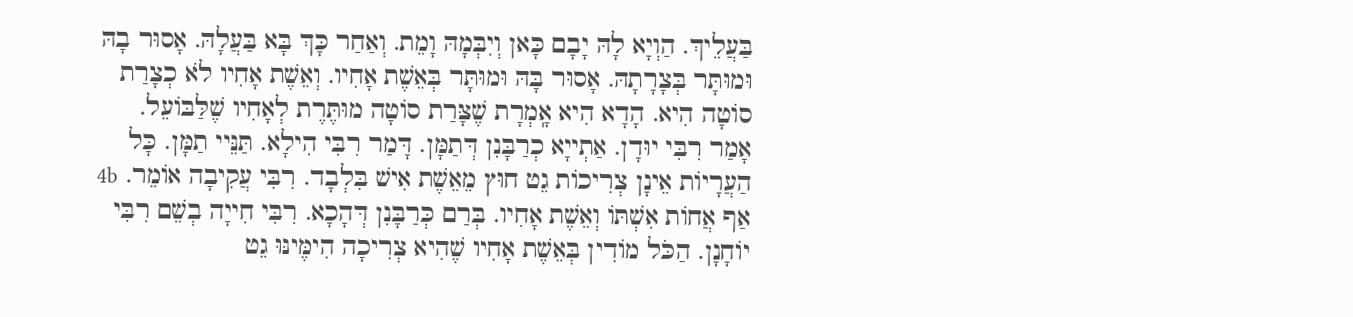בַּעֲלֵיךְ. הַוְיָא לָהּ יָבָם כָּאן וְיִבְּמָהּ וָמֵת. וְאַחַר כָּךְ בָּא בַּעֲלָהּ. אָסוּר בָהּ וּמוּתָּר בְּצָרָתָהּ. אָסוּר בָּהּ וּמוּתָּר בְּאֵשֶׁת אָחִיו. וְאֵשֶׁת אָחִיו לֹא כְצָרַת סוֹטָה הִיא. הָדָא הִיא אָֽמְרָת שֶׁצָּרַת סוֹטָה מוּתֶּרֶת לְאָחִיו שֶׁלַּבּוֹעֵל. אָמַר רִבִּי יוּדָן. אַתְייָא כְרַבָּנִן דְּתַמָּן. דָּמַר רִבִּי הִילָא. תַּנֵּיי תַמָּן. כָּל הַעֲרָיוֹת אֵינָן צְרִיכוֹת גֵט חוּץ מֵאֵשֶׁת אִישׁ בִּלְבָד. רִבִּי עֲקִיבָה אוֹמֵר. 4b אַף אֲחוֹת אִשְׁתּוֹ וְאֵשֶׁת אָחִיו. בְּרַם כְּרַבָּנִן דְּהָכָא. רִבִּי חִייָה בְשֵׁם רִבִּי יוֹחָנָן. הַכֹּל מוֹדִין בְּאֵשֶׁת אָחִיו שֶׁהִיא צְרִיכָה הִימֶּינּוּ גֵט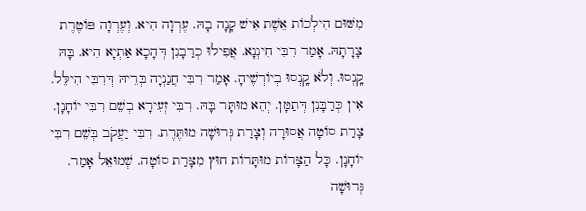מִשּׁוּם הִילְכוֹת אֵשֶׁת אִישׁ קָנָה בָהּ. עֶרְוָה הִיא. וְעֶרְוָה פּוֹטֶרֶת צָרָתָהּ. אָמַר רִבִּי חִינְנָא. אֲפִילוּ כְרַבָנִן דְּהָכָא אַתְיָא הִיא. בָּהּ קָֽנְסוּ. וְלֹא קָֽנְסוּ בְיוֹרְשֶׁיהָ. אָמַר רִבִּי חֲנַנְיָה בְּרֵיהּ דְּרִבִּי הִילֵּל. אִין כְּרַבָּנִן דְּתַמָּן. יְהֵא מוּתָּר בָּהּ. רִבִּי זְעִירָא בְשֵׁם רִבִּי יוֹחָנָן. צָרַת סוֹטָה אֲסוּרָה וְצָרַת גְּרוּשָׁה מוּתֶּרֶת. רִבִּי יַעֲקֹב בְּשֵׁם רִבִּי יוֹחָנָן. כָּל הַצָּרוֹת מוּתָּרוֹת חוּץ מִצָּרַת סוֹטָה. שְׁמוּאֵל אָמַר. גְּרוּשָׁה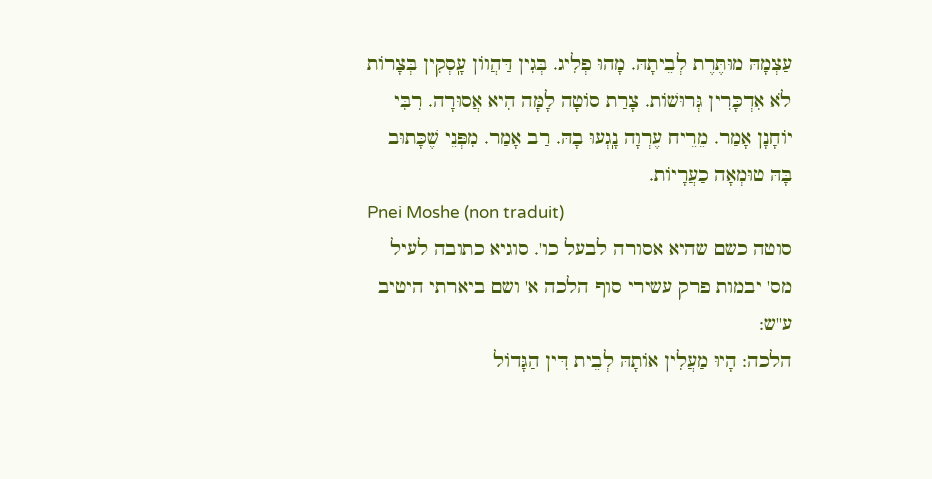עַצְמָהּ מוּתֶּרֶת לְבֵיתָהּ. מָהוּ פְלִיג. בְּגִין דַּהֲווֹן עָֽסְקִין בְּצָרוֹת לֹא אִדְכָּרִין גְּרוּשׁוֹת. צָרַת סוֹטָה לָמָּה הִיא אֲסוּרָה. רִבִּי יוֹחָנָן אָמַר. מֵרֵיח עֶרְוָה נָֽגְעוּ בָהּ. רַב אָמַר. מִפְּנֵי שֶׁכָּתוּב בָּהּ טוּמְאָה כַעֲרָיוֹת.
Pnei Moshe (non traduit)
סוטה כשם שהיא אסורה לבעל כו'. סוגיא כתובה לעיל מס' יבמות פרק עשירי סוף הלכה א' ושם ביארתי היטיב ע''ש:
הלכה: הָיוּ מַעֲלִין אוֹתָהּ לְבֵית דִּין הַגָּדוֹל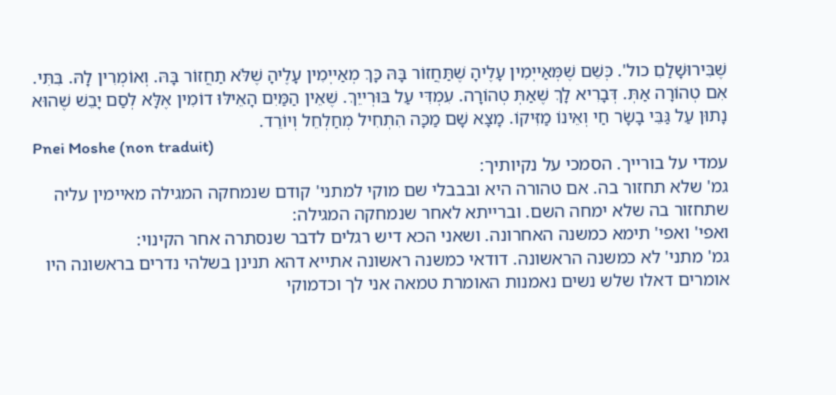שֶׁבִּירוּשָׁלַםִ כול'. כְּשֵׁם שֶׁמְּאַייְמִין עָלֶיהָ שֶׁתַּחֲזוֹר בָּהּ כָּךְ מְאַייְמִין עָלֶיהָ שֶׁלֹּא תַחֲזוֹר בָּהּ. וְאוֹמְרִין לָהּ. בִּתִּי. אִם טְהוֹרָה אַתְּ. דְּבָרִיא לָךְ שֶׁאַתְּ טְהוֹרָה. עִמְדִּי עַל בּוּרְייֵךְ. שֶׁאֵין הַמַּיִם הָאֵילּוּ דוֹמִין אֶלָּא לְסַם יָבֵשׁ שֶׁהוּא נָתוּן עַל גַּבֵּי בָשָׂר חַי וְאֵינוֹ מַזִּיקוֹ. מָצָא שָׁם מַכָּה הִתְחִיל מְחַלְחֵל וְיוֹרֵד.
Pnei Moshe (non traduit)
עמדי על בורייך. הסמכי על נקיותיך:
גמ' שלא תחזור בה. אם טהורה היא ובבבלי שם מוקי למתני' קודם שנמחקה המגילה מאיימין עליה שתחזור בה שלא ימחה השם. וברייתא לאחר שנמחקה המגילה:
ואפי' ואפי' תימא כמשנה האחרונה. ושאני הכא דיש רגלים לדבר שנסתרה אחר הקינוי:
גמ' מתני' לא כמשנה הראשונה. דודאי כמשנה ראשונה אתייא דהא תנינן בשלהי נדרים בראשונה היו אומרים דאלו שלש נשים נאמנות האומרת טמאה אני לך וכדמוקי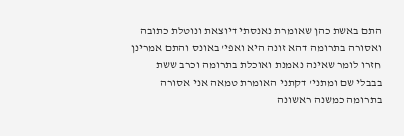התם באשת כהן שאומרת נאנסתי דיוצאת ונוטלת כתובה ואסורה בתרומה דהא זונה היא ואפי' באונס והתם אמרינן חזרו לומר שאינה נאמנת ואוכלת בתרומה וכרב ששת בבבלי שם ומתני' דקתני האומרת טמאה אני אסורה בתרומה כמשנה ראשונה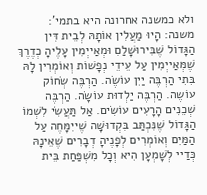ולא כמשנה אחרונה היא בתמי':
משנה: הָיוּ מַעֲלִין אוֹתָהּ לְבֵית דִּין הַגָּדוֹל שֶׁבִּירוּשָׁלַםִ וּמְאַייְמִין עָלֶיהָ כְדֶרֶךְ שֶׁמְּאַייְמִין עַל עֵידֵי נְפָשׁוֹת וְאוֹמְרִין לָהּ בִּתִי הַרְבֶּה יַיִן עוֹשֶׂה. הַרְבֶּה שְׂחוֹק עוֹשֶה. הַרְבֶּה יַלְדוּת עוֹשָׂה. הַרְבֶּה שְׁכֵנִים הָרָעִים עוֹשִׂים. אַל תַּעֲשִׂי לִשְׁמוֹ הַגָּדוֹל שֶׁנִּכְתַּב בִּקְדוּשָּׁה שֶׁייִמָּחֶה עַל הַמַּיִם וְאוֹמְרִים לְפָנֶיהָ דְבָרִים שֶׁאֵינָהּ כְּדַיי לְשָׁמְעָן הִיא וְכָל מִשְׁפַּחַת בֵּית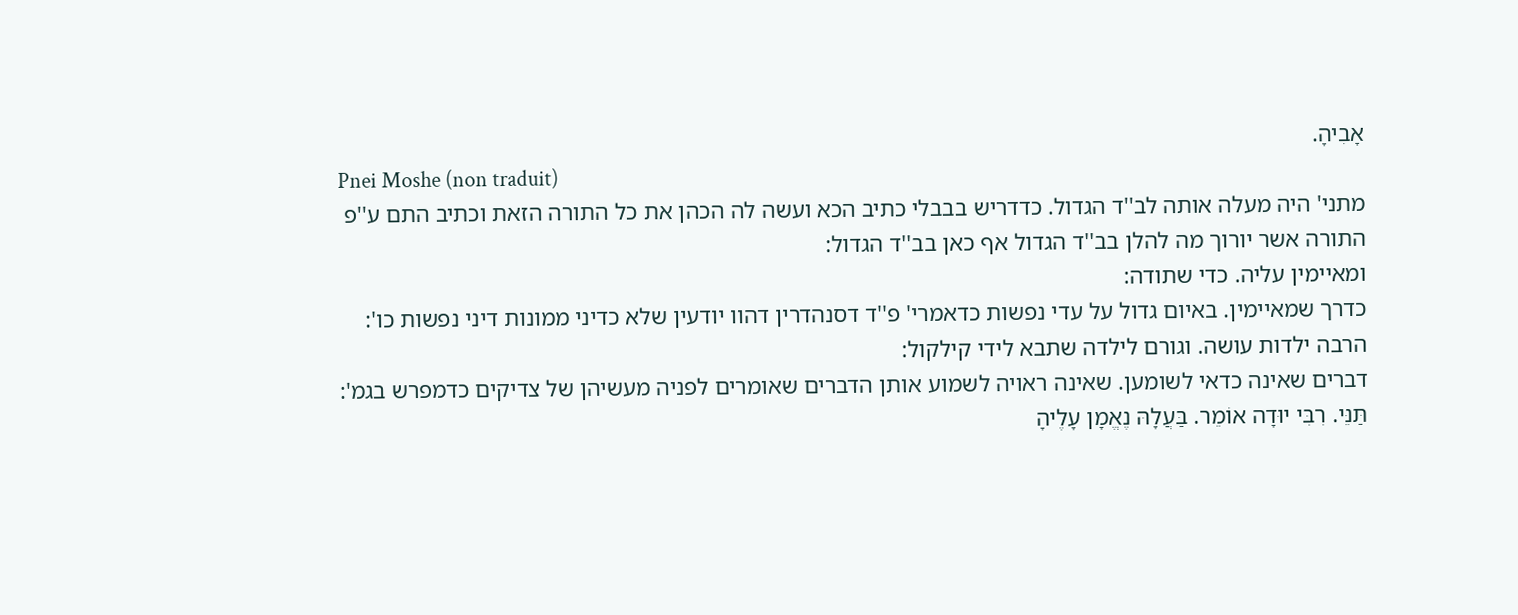אָבִיהָ.
Pnei Moshe (non traduit)
מתני' היה מעלה אותה לב''ד הגדול. כדדריש בבבלי כתיב הכא ועשה לה הכהן את כל התורה הזאת וכתיב התם ע''פ התורה אשר יורוך מה להלן בב''ד הגדול אף כאן בב''ד הגדול:
ומאיימין עליה. כדי שתודה:
כדרך שמאיימין. באיום גדול על עדי נפשות כדאמרי' פ''ד דסנהדרין דהוו יודעין שלא כדיני ממונות דיני נפשות כו':
הרבה ילדות עושה. וגורם לילדה שתבא לידי קילקול:
דברים שאינה כדאי לשומען. שאינה ראויה לשמוע אותן הדברים שאומרים לפניה מעשיהן של צדיקים כדמפרש בגמ':
תַּנֵּי. רִבִּי יוּדָה אוֹמֵר. בַּעֲלָהּ נֶאֱמָן עָלֶיהָ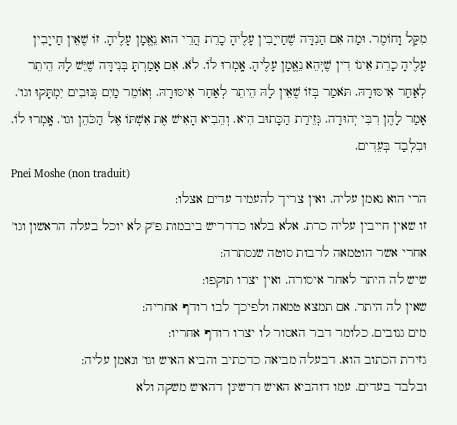מִקַּל וָחוֹמֶר. וּמַה אִם הַנִדָּה שֶׁחַייָבִין עָלֶיהָ כָרֵת הֲרֵי הוּא נֵאֱמָן עָלֶיהָ. זוֹ שֶׁאֵין חַייָבִין עָלֶיהָ כָרֵת אֵינוֹ דִין שֶׁיְּהֵא נֵאֱמָן עָלֶיהָ. אָֽמְרוּ לוֹ. לֹא. אִם אָמַרְתָּ בְּנִידָּה שֶׁיֵּשׁ לָהּ הֵיתֵר לְאַחַר אִיסּוּרָהּ. תֹּאמַר בְּזוֹ שֶׁאֵין לָהּ הֵיתֵר לְאַחַר אִיסּוּרָהּ. וְאוֹמֵר מַיִם גְּנוּבִים יִמְתָּקוּ וגו'. אָמַר לָהֶן רִבִּי יְהוּדָה. גְּזֵירַת הַכָּתוּב הִיא. וְהֵבִיא הָאִישׁ אֶת אִשְׁתּוֹ אֶל הַכֹּהֵן וגו'. אָֽמְרוּ לוֹ. וּבִלְבַד בְּעֵדִים.
Pnei Moshe (non traduit)
הרי הוא נאמן עליה. ואין צריך להעמיד עדים אצלו:
זו שאין חייבין עליה כרת. אלא בלאו כדדריש ביבמות פ''ק לא יוכל בעלה הראשון וגו' אחרי אשר הוטמאה לרבות סוטה שנסתרה:
שיש לה היתר לאחר איסורה. ואין יצרו תוקפו:
שאין לה היתר. אם תמצא טמאה ולפיכך לבו רודף אחריה:
מים גנובים. כלומר דבר האסור לו יצרו רודף אחריו:
גזירת הכתוב הוא. דבעלה מביאה כדכתיב והביא האיש וגו' ונאמן עליה:
ובלבד בעדים. עמו דוהביא האיש דרשינן דהאיש משקה ולא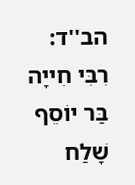הב''ד:
רִבִּי חִייָה בַּר יוֹסֵף שָׁלַח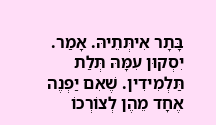בָּתָר אִיתְּתֵיהּ. אָמַר. יִסְקוּן עִמָּהּ תְּלַת תַּלְמִידִין. שֶׁאִם יַפְנֶה אֶחָד מֵהֶן לְצוֹרְכוֹ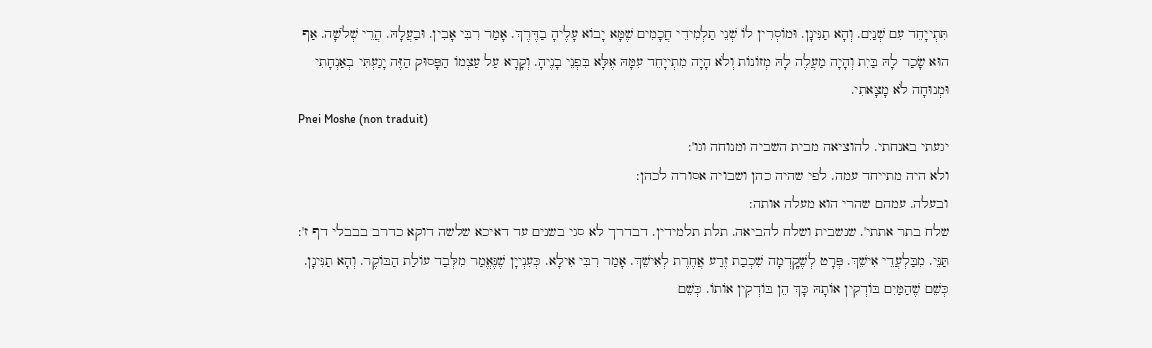תִּתְייָחֵד עִם שְׁנַיִם. וְהָא תַנִּינָן. וּמוֹסְרִין לוֹ שְׁנֵי תַלְמִידֵי חֲכָמִים שֶׁמָּא יָבוֹא עָלֶיהָ בַדֶּרֶךְ. אָמַר רִבִּי אָבִין. וּבַעֲלָהּ. הֲרֵי שְׁלֹשָׁה. אַף הוּא שָׂכַר לָהּ בַּיִת וְהָיָה מַעֲלֶה לָהּ מְזוֹנוֹת וְלֹא הָיָה מִתְייָחֵד עִמָּהּ אֶלָּא בִּפְנֵי בָנֶיהָ. וְקָרָא עַל עַצְמוֹ הַפָּסוּק הַזֶּה יָגַעְתִּי בְאַנְחָתִי וּמְנוּחָה לֹא מָצָאתִי.
Pnei Moshe (non traduit)
יגעתי באנחתי. להוציאה מבית השביה ומנוחה וגו':
ולא היה מתייחד עמה. לפי שהיה כהן ושבויה אסורה לכהן:
ובעלה. עמהם שהרי הוא מעלה אותה:
שלח בתר אתתי'. שנשבית ושלח להביאה. תלת תלמידין. דבדרך לא סגי בשנים עד דאיכא שלשה דוקא כדרב בבבלי דף ז':
תַּנֵּי. מִבַּלְעֲדֵי אִישֵׁךְ. פְּרָט לְשֶׁקָֽדְמָה שִׁכְבַת זֶרַע אֲחֶרֶת לְאִישֵׁךְ. אָמַר רִבִּי אִילָא. כְּעִנְייָן שֶׁנֶּאֱמַר מִלְּבַד עוֹלַת הַבּוֹקֶר. וְהָא תַנִּינָן. כְּשֵׁם שֶׁהַמַּיִם בּוֹדְקִין אוֹתָהּ כָּךְ הֵן בּוֹדְקִין אוֹתוֹ. כְּשֵׁם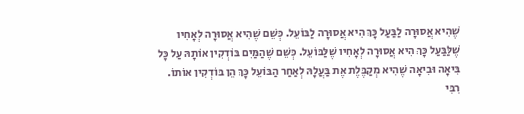שֶׁהִיא אֲסוּרָה לַבַּעַל כָּךְ הִיא אֲסוּרָה לַבּוֹעֵל. כְּשֵׁם שֶׁהִיא אֲסוּרָה לְאָחִיו שֶׁלַּבַּעַל כָּךְ הִיא אֲסוּרָה לְאָחִיו שֶׁלַּבּוֹעֵל. כְּשֵׁם שֶׁהַמַּיִם בּוֹדְקִין אוֹתָהּ עַל כָּל בִּיאָה וּבִיאָה שֶׁהִיא מְקַבֶּלֶת אֶת בַּעֲלָהּ לְאַחַר הַבּוֹעֵל כָּךְ הֵן בּוֹדְקִין אוֹתוֹ. רִבִּי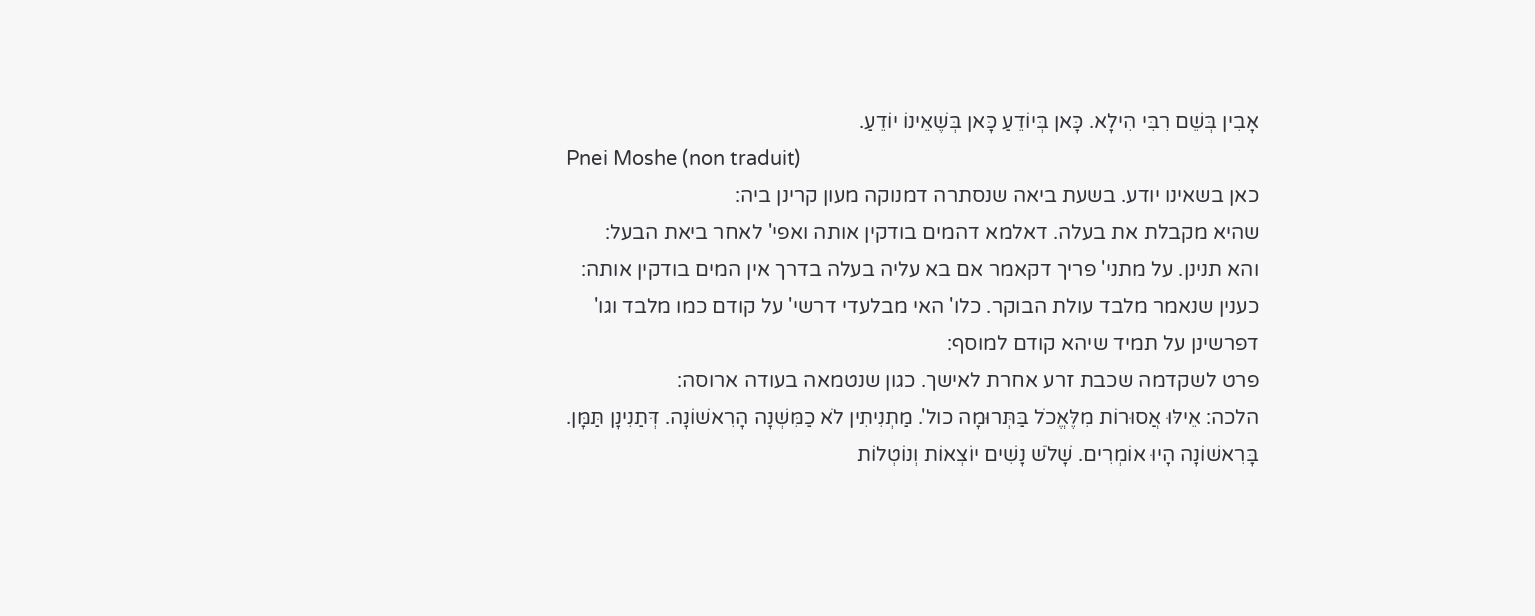אָבִין בְּשֵׁם רִבִּי הִילָא. כָּאן בְּיוֹדֵעַ כָּאן בְּשֶׁאֵינוֹ יוֹדֵעַ.
Pnei Moshe (non traduit)
כאן בשאינו יודע. בשעת ביאה שנסתרה דמנוקה מעון קרינן ביה:
שהיא מקבלת את בעלה. דאלמא דהמים בודקין אותה ואפי' לאחר ביאת הבעל:
והא תנינן. על מתני' פריך דקאמר אם בא עליה בעלה בדרך אין המים בודקין אותה:
כענין שנאמר מלבד עולת הבוקר. כלו' האי מבלעדי דרשי' על קודם כמו מלבד וגו' דפרשינן על תמיד שיהא קודם למוסף:
פרט לשקדמה שכבת זרע אחרת לאישך. כגון שנטמאה בעודה ארוסה:
הלכה: אֵילּוּ אֲסוּרוֹת מִלֶּאֱכֹל בַּתְּרוּמָה כול'. מַתְנִיתִין לֹא כַמִּשְׁנָה הָרִאשׁוֹנָה. דְּתַנִינָן תַּמָּן. בָּרִאשׁוֹנָה הָיוּ אוֹמְרִים. שָׁלֹשׁ נָשִׁים יוֹצְאוֹת וְנוֹטְלוֹת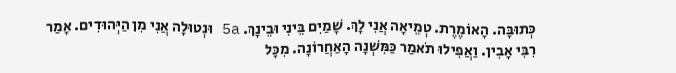כְּתוּבָּה. הָאוֹמֶרֶת. טְמֵיאָה אֲנִי לָךְ. שָׁמַיִם בֵּינִי וּבֵינָךְ. 5a וּנְטוּלָה אֲנִי מִן הַיְּהוּדִים. אָמַר רִבִּי אָבִין. וַאֲפִילוּ תֹאמַר כַּמִּשְׁנָה הָאַחֲרוֹנָה. מִכָּל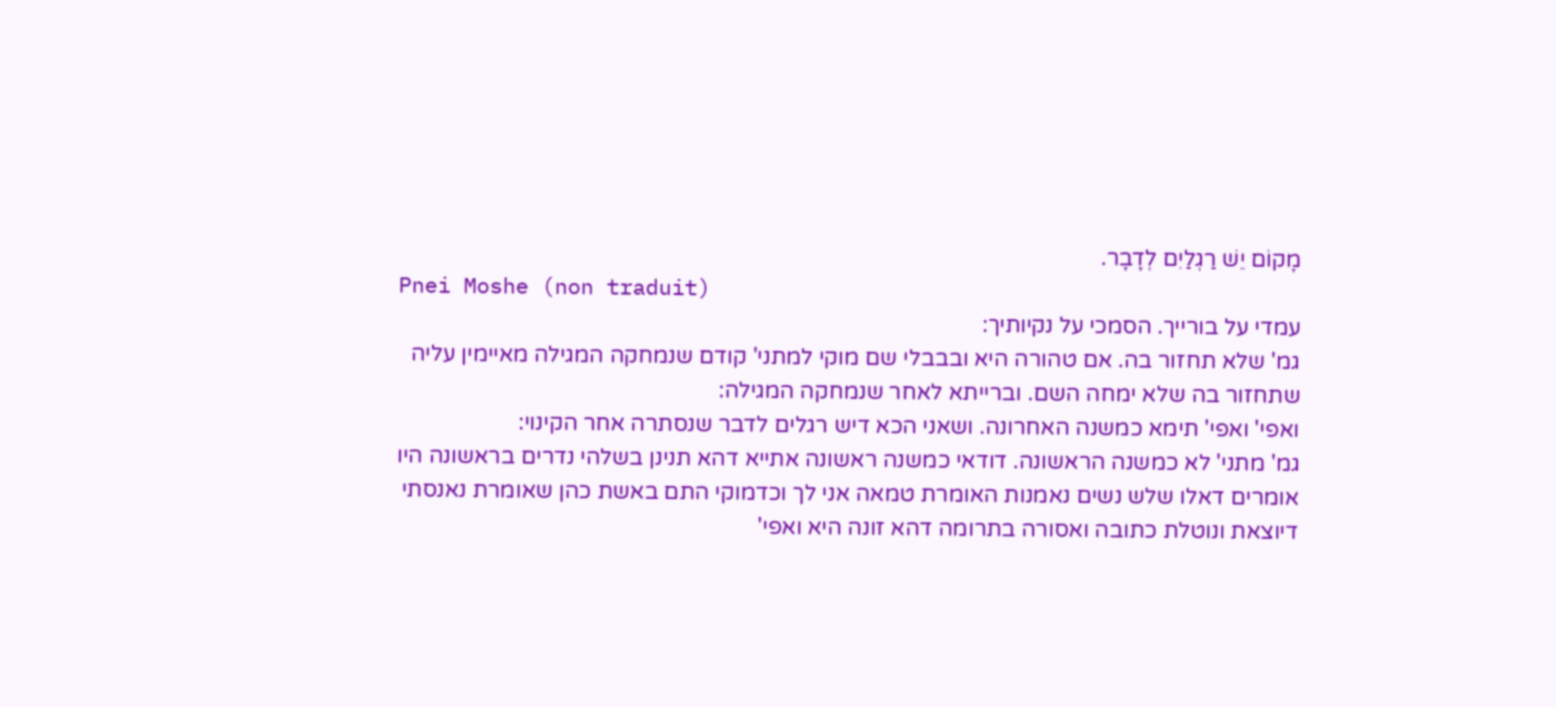מָקוֹם יֵשׁ רַגְלַיִם לְדָבָר.
Pnei Moshe (non traduit)
עמדי על בורייך. הסמכי על נקיותיך:
גמ' שלא תחזור בה. אם טהורה היא ובבבלי שם מוקי למתני' קודם שנמחקה המגילה מאיימין עליה שתחזור בה שלא ימחה השם. וברייתא לאחר שנמחקה המגילה:
ואפי' ואפי' תימא כמשנה האחרונה. ושאני הכא דיש רגלים לדבר שנסתרה אחר הקינוי:
גמ' מתני' לא כמשנה הראשונה. דודאי כמשנה ראשונה אתייא דהא תנינן בשלהי נדרים בראשונה היו אומרים דאלו שלש נשים נאמנות האומרת טמאה אני לך וכדמוקי התם באשת כהן שאומרת נאנסתי דיוצאת ונוטלת כתובה ואסורה בתרומה דהא זונה היא ואפי'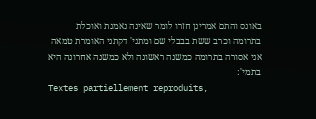באונס והתם אמרינן חזרו לומר שאינה נאמנת ואוכלת בתרומה וכרב ששת בבבלי שם ומתני' דקתני האומרת טמאה אני אסורה בתרומה כמשנה ראשונה ולא כמשנה אחרונה היא בתמי':
Textes partiellement reproduits,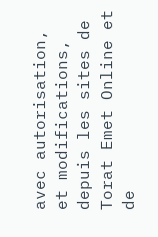avec autorisation, et modifications, depuis les sites de Torat Emet Online et de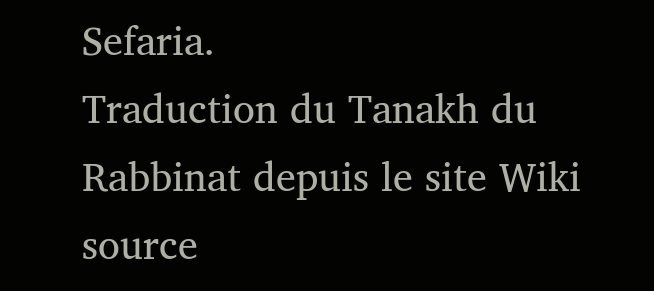Sefaria.
Traduction du Tanakh du Rabbinat depuis le site Wiki source